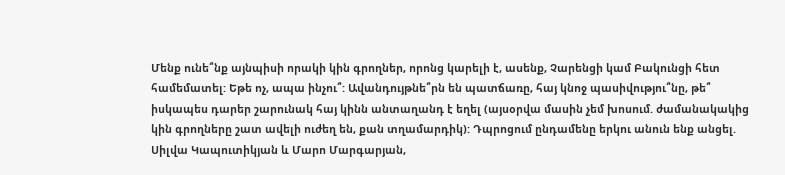Մենք ունե՞նք այնպիսի որակի կին գրողներ, որոնց կարելի է, ասենք, Չարենցի կամ Բակունցի հետ համեմատել: Եթե ոչ, ապա ինչու՞: Ավանդույթնե՞րն են պատճառը, հայ կնոջ պասիվությու՞նը, թե՞ իսկապես դարեր շարունակ հայ կինն անտաղանդ է եղել (այսօրվա մասին չեմ խոսում. ժամանակակից կին գրողները շատ ավելի ուժեղ են, քան տղամարդիկ): Դպրոցում ընդամենը երկու անուն ենք անցել. Սիլվա Կապուտիկյան և Մարո Մարգարյան,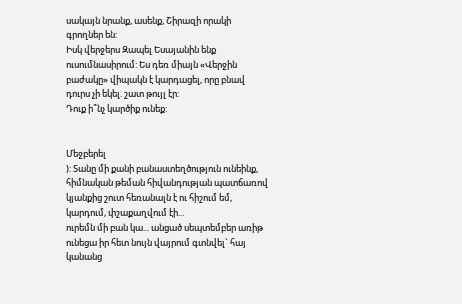սակայն նրանք, ասենք, Շիրազի որակի գրողներ են:
Իսկ վերջերս Զապել Եսայանին ենք ուսումնասիրում: Ես դեռ միայն «Վերջին բաժակը» վիպակն է կարդացել, որը բնավ դուրս չի եկել. շատ թույլ էր:
Դուք ի՞նչ կարծիք ունեք:


Մեջբերել
): Տանը մի քանի բանաստեղծություն ունեինք, հիմնական թեման հիվանդության պատճառով կյանքից շուտ հեռանալն է ու հիշում եմ, կարդում, փշաքաղվում էի...
ուրեմն մի բան կա... անցած սեպտեմբեր առիթ ունեցա իր հետ նույն վայրում գտնվել` հայ կանանց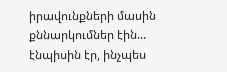իրավունքների մասին քննարկումներ էին... էնպիսին էր, ինչպես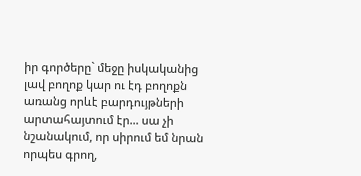իր գործերը` մեջը իսկականից լավ բողոք կար ու էդ բողոքն առանց որևէ բարդույթների արտահայտում էր... սա չի նշանակում, որ սիրում եմ նրան որպես գրող,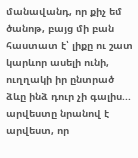մանավանդ, որ քիչ եմ ծանոթ, բայց մի բան հաստատ է՝ լիքը ու շատ կարևոր ասելի ունի, ուղղակի իր ընտրած ձևը ինձ դուր չի գալիս... արվեստը նրանով է արվեստ, որ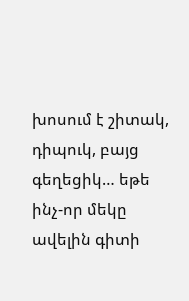խոսում է շիտակ, դիպուկ, բայց գեղեցիկ… եթե ինչ-որ մեկը ավելին գիտի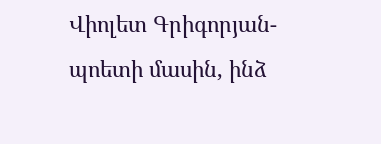Վիոլետ Գրիգորյան-պոետի մասին, ինձ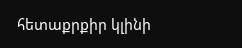հետաքրքիր կլինի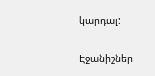կարդալ:

Էջանիշներ